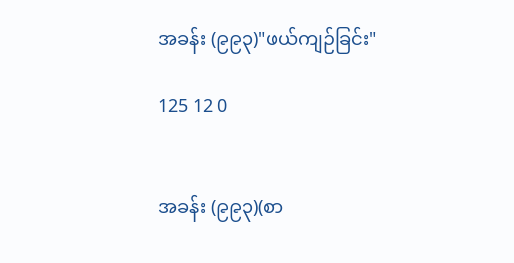အခန်း (၉၉၃)"ဖယ်ကျဉ်ခြင်း"

125 12 0


အခန်း (၉၉၃)(စာ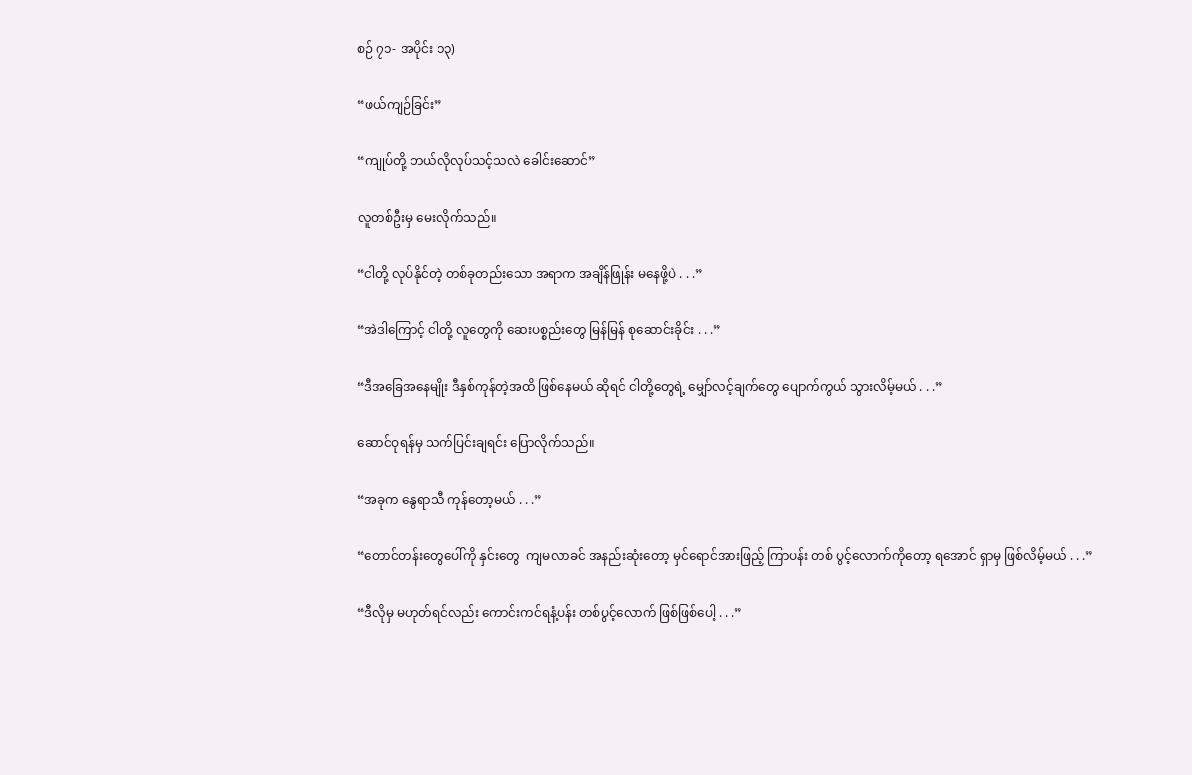စဉ် ၇၁- အပိုင်း ၁၃)

“ဖယ်ကျဉ်ခြင်း”

“ကျုပ်တို့ ဘယ်လိုလုပ်သင့်သလဲ ခေါင်းဆောင်”

လူတစ်ဦးမှ မေးလိုက်သည်။

“ငါတို့ လုပ်နိုင်တဲ့ တစ်ခုတည်းသော အရာက အချိန်ဖြုန်း မနေဖို့ပဲ . . .”

“အဲဒါကြောင့် ငါတို့ လူတွေကို ဆေးပစ္စည်းတွေ မြန်မြန် စုဆောင်းခိုင်း . . .”

“ဒီအခြေအနေမျိုး ဒီနှစ်ကုန်တဲ့အထိ ဖြစ်နေမယ် ဆိုရင် ငါတို့တွေရဲ့ မျှော်လင့်ချက်တွေ ပျောက်ကွယ် သွားလိမ့်မယ် . . .”

ဆောင်ဝုရန်မှ သက်ပြင်းချရင်း ပြောလိုက်သည်။

“အခုက နွေရာသီ ကုန်တော့မယ် . . .”

“တောင်တန်းတွေပေါ်ကို နှင်းတွေ  ကျမလာခင် အနည်းဆုံးတော့ မှင်ရောင်အားဖြည့် ကြာပန်း တစ် ပွင့်လောက်ကိုတော့ ရအောင် ရှာမှ ဖြစ်လိမ့်မယ် . . .”

“ဒီလိုမှ မဟုတ်ရင်လည်း ကောင်းကင်ရနံ့ပန်း တစ်ပွင့်လောက် ဖြစ်ဖြစ်ပေါ့ . . .”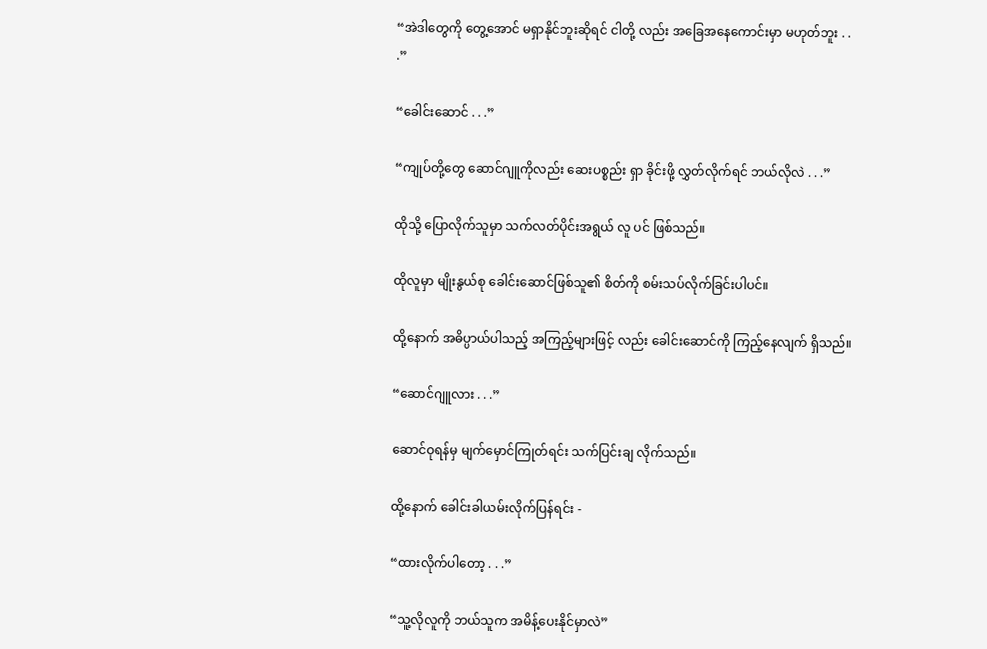“အဲဒါတွေကို တွေ့အောင် မရှာနိုင်ဘူးဆိုရင် ငါတို့ လည်း အခြေအနေကောင်းမှာ မဟုတ်ဘူး . . .”

“ခေါင်းဆောင် . . .”

“ကျုပ်တို့တွေ ဆောင်ဂျူကိုလည်း ဆေးပစ္စည်း ရှာ ခိုင်းဖို့ လွှတ်လိုက်ရင် ဘယ်လိုလဲ . . .”

ထိုသို့ ပြောလိုက်သူမှာ သက်လတ်ပိုင်းအရွယ် လူ ပင် ဖြစ်သည်။

ထိုလူမှာ မျိုးနွယ်စု ခေါင်းဆောင်ဖြစ်သူ၏ စိတ်ကို စမ်းသပ်လိုက်ခြင်းပါပင်။

ထို့နောက် အဓိပ္ပာယ်ပါသည့် အကြည့်များဖြင့် လည်း ခေါင်းဆောင်ကို ကြည့်နေလျက် ရှိသည်။

“ဆောင်ဂျူလား . . .”

ဆောင်ဝုရန်မှ မျက်မှောင်ကြုတ်ရင်း သက်ပြင်းချ လိုက်သည်။

ထို့နောက် ခေါင်းခါယမ်းလိုက်ပြန်ရင်း -

“ထားလိုက်ပါတော့ . . .”

“သူ့လိုလူကို ဘယ်သူက အမိန့်ပေးနိုင်မှာလဲ”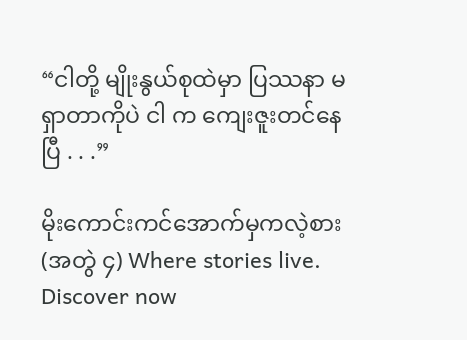“ငါတို့ မျိုးနွယ်စုထဲမှာ ပြဿနာ မရှာတာကိုပဲ ငါ က ကျေးဇူးတင်နေပြီ . . .”

မိုးကောင်းကင်အောက်မှကလဲ့စား (အတွဲ ၄) Where stories live. Discover now